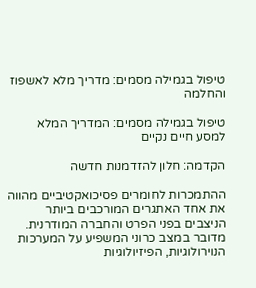טיפול בגמילה מסמים: מדריך מלא לאשפוז והחלמה

טיפול בגמילה מסמים: המדריך המלא למסע חיים נקיים

הקדמה: חלון להזדמנות חדשה

ההתמכרות לחומרים פסיכואקטיביים מהווה את אחד האתגרים המורכבים ביותר הניצבים בפני הפרט והחברה המודרנית. מדובר במצב כרוני המשפיע על המערכות הנוירולוגיות, הפיזיולוגיות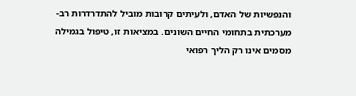והנפשיות של האדם, ולעיתים קרובות מוביל להתדרדרות רב-מערכתית בתחומי החיים השונים. במציאות זו, טיפול בגמילה מסמים אינו רק הליך רפואי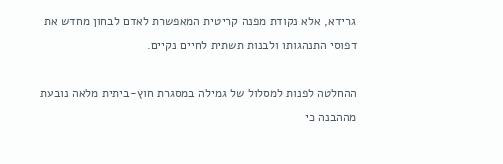גרידא, אלא נקודת מפנה קריטית המאפשרת לאדם לבחון מחדש את דפוסי התנהגותו ולבנות תשתית לחיים נקיים.

ההחלטה לפנות למסלול של גמילה במסגרת חוץ-ביתית מלאה נובעת מההבנה כי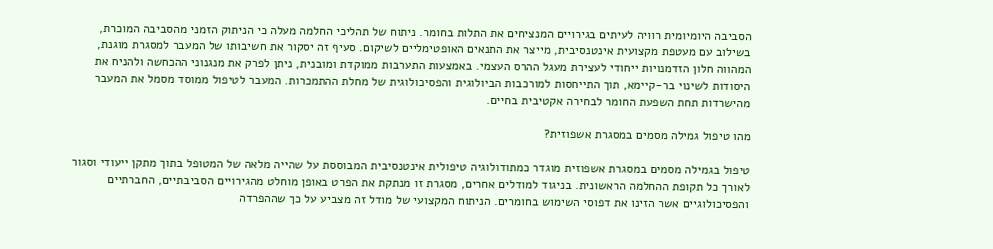הסביבה היומיומית רוויה לעיתים בגירויים המנציחים את התלות בחומר. ניתוח של תהליכי החלמה מעלה כי הניתוק הזמני מהסביבה המוכרת, בשילוב עם מעטפת מקצועית אינטנסיבית, מייצר את התנאים האופטימליים לשיקום. סעיף זה יסקור את חשיבותו של המעבר למסגרת מוגנת, המהווה חלון הזדמנויות ייחודי לעצירת מעגל ההרס העצמי. באמצעות התערבות ממוקדת ומובנית, ניתן לפרק את מנגנוני ההכחשה ולהניח את היסודות לשינוי בר-קיימא, תוך התייחסות למורכבות הביולוגית והפסיכולוגית של מחלת ההתמכרות. המעבר לטיפול ממוסד מסמל את המעבר מהישרדות תחת השפעת החומר לבחירה אקטיבית בחיים.

מהו טיפול גמילה מסמים במסגרת אשפוזית?

טיפול בגמילה מסמים במסגרת אשפוזית מוגדר כמתודולוגיה טיפולית אינטנסיבית המבוססת על שהייה מלאה של המטופל בתוך מתקן ייעודי וסגור לאורך כל תקופת ההחלמה הראשונית. בניגוד למודלים אחרים, מסגרת זו מנתקת את הפרט באופן מוחלט מהגירויים הסביבתיים, החברתיים והפסיכולוגיים אשר הזינו את דפוסי השימוש בחומרים. הניתוח המקצועי של מודל זה מצביע על כך שההפרדה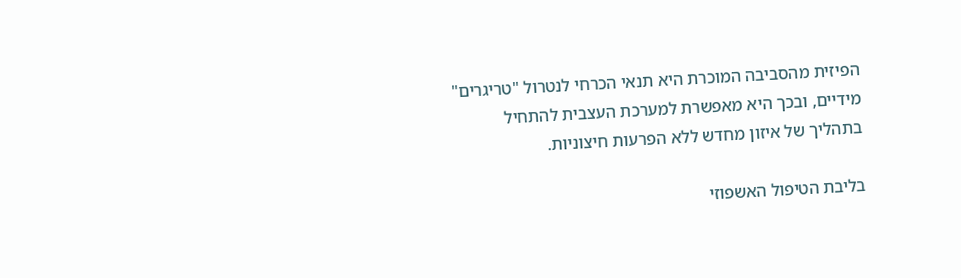הפיזית מהסביבה המוכרת היא תנאי הכרחי לנטרול "טריגרים" מידיים, ובכך היא מאפשרת למערכת העצבית להתחיל בתהליך של איזון מחדש ללא הפרעות חיצוניות.

בליבת הטיפול האשפוזי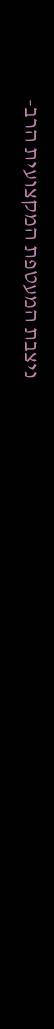ניצבת המעטפת המקצועית הרב-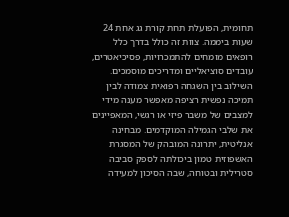תחומית, הפועלת תחת קורת גג אחת 24 שעות ביממה. צוות זה כולל בדרך כלל רופאים מומחים להתמכרויות, פסיכיאטרים, עובדים סוציאליים ומדריכים מוסמכים. השילוב בין השגחה רפואית צמודה לבין תמיכה נפשית רציפה מאפשר מענה מידי למצבים של משבר פיזי או רגשי, המאפיינים את שלבי הגמילה המוקדמים. מבחינה אנליטית, יתרונה המובהק של המסגרת האשפוזית טמון ביכולתה לספק סביבה סטרילית ובטוחה, שבה הסיכון למעידה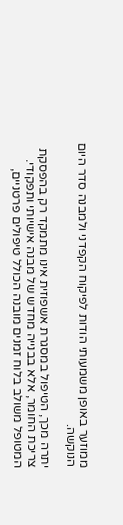ממוזער באופן משמעותי הודות לפיקוח הקפדני ולמבנה סדר היום הנוקשה.

יתרה מכך, הטיפול במסגרת אשפוזית אינו מתמקד רק בהפסקת צריכת החומר, אלא בבנייה מחדש של מבנה אישיותי ותפקודי. המטופל משולב בלוח זמנים מובנה הכולל טיפולים פרטניים,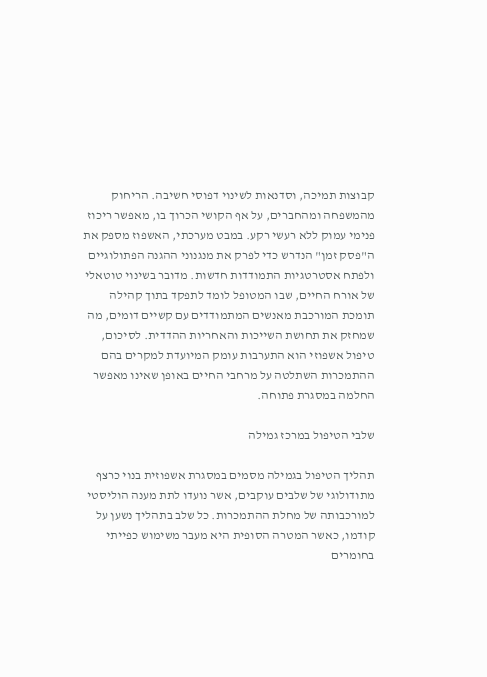קבוצות תמיכה, וסדנאות לשינוי דפוסי חשיבה. הריחוק מהמשפחה ומהחברים, על אף הקושי הכרוך בו, מאפשר ריכוז פנימי עמוק ללא רעשי רקע. במבט מערכתי, האשפוז מספק את ה"פסק זמן" הנדרש כדי לפרק את מנגנוני ההגנה הפתולוגיים ולפתח אסטרטגיות התמודדות חדשות. מדובר בשינוי טוטאלי של אורח החיים, שבו המטופל לומד לתפקד בתוך קהילה תומכת המורכבת מאנשים המתמודדים עם קשיים דומים, מה שמחזק את תחושת השייכות והאחריות ההדדית. לסיכום, טיפול אשפוזי הוא התערבות עומק המיועדת למקרים בהם ההתמכרות השתלטה על מרחבי החיים באופן שאינו מאפשר החלמה במסגרת פתוחה.

שלבי הטיפול במרכז גמילה

תהליך הטיפול בגמילה מסמים במסגרת אשפוזית בנוי כרצף מתודולוגי של שלבים עוקבים, אשר נועדו לתת מענה הוליסטי למורכבותה של מחלת ההתמכרות. כל שלב בתהליך נשען על קודמו, כאשר המטרה הסופית היא מעבר משימוש כפייתי בחומרים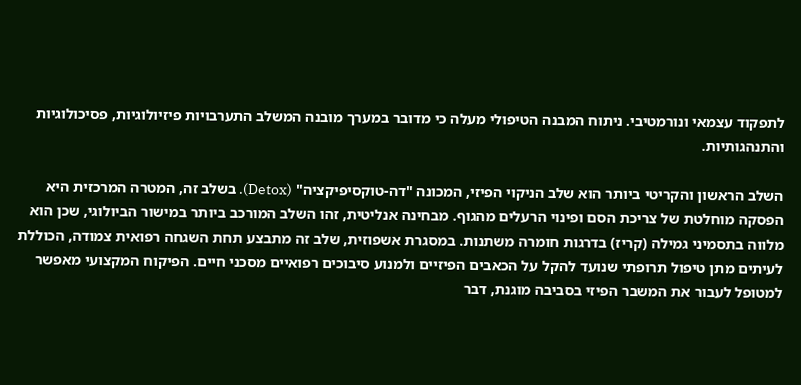לתפקוד עצמאי ונורמטיבי. ניתוח המבנה הטיפולי מעלה כי מדובר במערך מובנה המשלב התערבויות פיזיולוגיות, פסיכולוגיות והתנהגותיות.

השלב הראשון והקריטי ביותר הוא שלב הניקוי הפיזי, המכונה "דה-טוקסיפיקציה" (Detox). בשלב זה, המטרה המרכזית היא הפסקה מוחלטת של צריכת הסם ופינוי הרעלים מהגוף. מבחינה אנליטית, זהו השלב המורכב ביותר במישור הביולוגי, שכן הוא מלווה בתסמיני גמילה (קריז) בדרגות חומרה משתנות. במסגרת אשפוזית, שלב זה מתבצע תחת השגחה רפואית צמודה, הכוללת לעיתים מתן טיפול תרופתי שנועד להקל על הכאבים הפיזיים ולמנוע סיבוכים רפואיים מסכני חיים. הפיקוח המקצועי מאפשר למטופל לעבור את המשבר הפיזי בסביבה מוגנת, דבר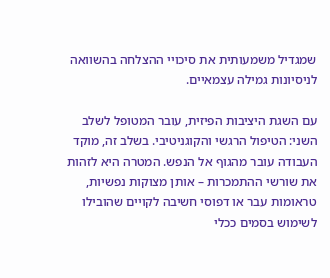שמגדיל משמעותית את סיכויי ההצלחה בהשוואה לניסיונות גמילה עצמאיים.

עם השגת היציבות הפיזית, עובר המטופל לשלב השני: הטיפול הרגשי והקוגניטיבי. בשלב זה, מוקד העבודה עובר מהגוף אל הנפש. המטרה היא לזהות את שורשי ההתמכרות – אותן מצוקות נפשיות, טראומות עבר או דפוסי חשיבה לקויים שהובילו לשימוש בסמים ככלי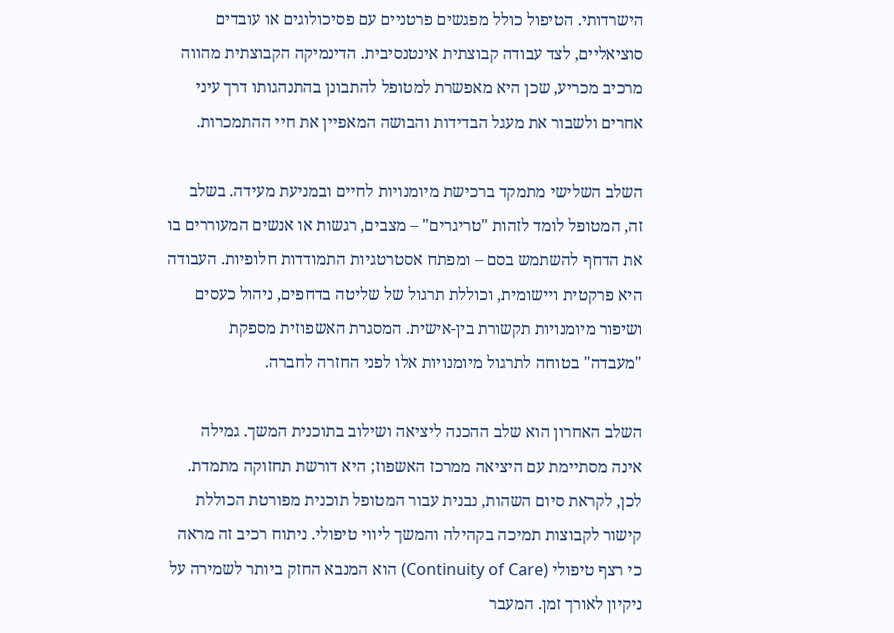הישרדותי. הטיפול כולל מפגשים פרטניים עם פסיכולוגים או עובדים סוציאליים, לצד עבודה קבוצתית אינטנסיבית. הדינמיקה הקבוצתית מהווה מרכיב מכריע, שכן היא מאפשרת למטופל להתבונן בהתנהגותו דרך עיני אחרים ולשבור את מעגל הבדידות והבושה המאפיין את חיי ההתמכרות.

השלב השלישי מתמקד ברכישת מיומנויות לחיים ובמניעת מעידה. בשלב זה, המטופל לומד לזהות "טריגרים" – מצבים, רגשות או אנשים המעוררים בו את הדחף להשתמש בסם – ומפתח אסטרטגיות התמודדות חלופיות. העבודה היא פרקטית ויישומית, וכוללת תרגול של שליטה בדחפים, ניהול כעסים ושיפור מיומנויות תקשורת בין-אישית. המסגרת האשפוזית מספקת "מעבדה" בטוחה לתרגול מיומנויות אלו לפני החזרה לחברה.

השלב האחרון הוא שלב ההכנה ליציאה ושילוב בתוכנית המשך. גמילה אינה מסתיימת עם היציאה ממרכז האשפוז; היא דורשת תחזוקה מתמדת. לכן, לקראת סיום השהות, נבנית עבור המטופל תוכנית מפורטת הכוללת קישור לקבוצות תמיכה בקהילה והמשך ליווי טיפולי. ניתוח רכיב זה מראה כי רצף טיפולי (Continuity of Care) הוא המנבא החזק ביותר לשמירה על ניקיון לאורך זמן. המעבר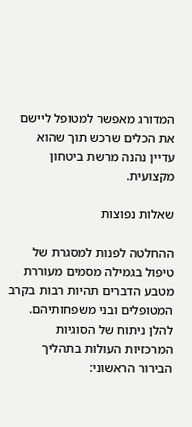המדורג מאפשר למטופל ליישם את הכלים שרכש תוך שהוא עדיין נהנה מרשת ביטחון מקצועית.

שאלות נפוצות

ההחלטה לפנות למסגרת של טיפול בגמילה מסמים מעוררת מטבע הדברים תהיות רבות בקרב המטופלים ובני משפחותיהם. להלן ניתוח של הסוגיות המרכזיות העולות בתהליך הבירור הראשוני: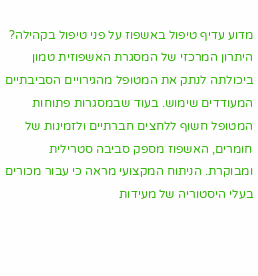מדוע עדיף טיפול באשפוז על פני טיפול בקהילה?
היתרון המרכזי של המסגרת האשפוזית טמון ביכולתה לנתק את המטופל מהגירויים הסביבתיים המעודדים שימוש. בעוד שבמסגרות פתוחות המטופל חשוף ללחצים חברתיים ולזמינות של חומרים, האשפוז מספק סביבה סטרילית ומבוקרת. הניתוח המקצועי מראה כי עבור מכורים בעלי היסטוריה של מעידות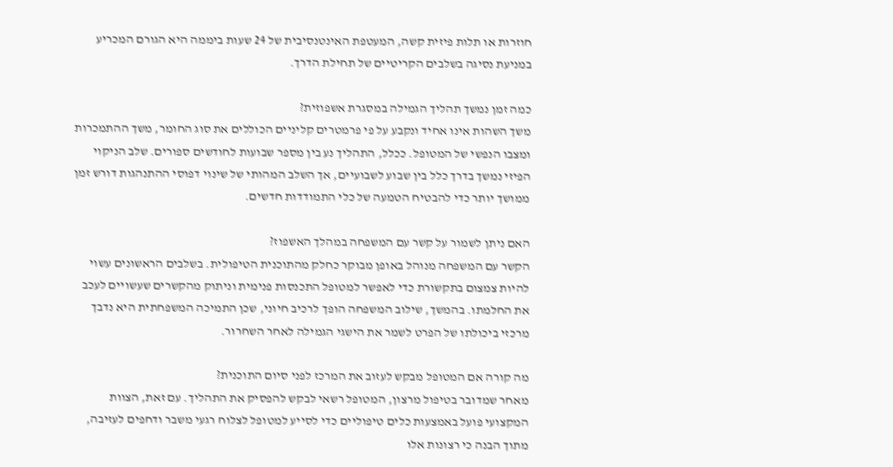חוזרות או תלות פיזית קשה, המעטפת האינטנסיבית של 24 שעות ביממה היא הגורם המכריע במניעת נסיגה בשלבים הקריטיים של תחילת הדרך.

כמה זמן נמשך תהליך הגמילה במסגרת אשפוזית?
משך השהות אינו אחיד ונקבע על פי פרמטרים קליניים הכוללים את סוג החומר, משך ההתמכרות ומצבו הנפשי של המטופל. ככלל, התהליך נע בין מספר שבועות לחודשים ספורים. שלב הניקוי הפיזי נמשך בדרך כלל בין שבוע לשבועיים, אך השלב המהותי של שינוי דפוסי ההתנהגות דורש זמן ממושך יותר כדי להבטיח הטמעה של כלי התמודדות חדשים.

האם ניתן לשמור על קשר עם המשפחה במהלך האשפוז?
הקשר עם המשפחה מנוהל באופן מבוקר כחלק מהתוכנית הטיפולית. בשלבים הראשונים עשוי להיות צמצום בתקשורת כדי לאפשר למטופל התכנסות פנימית וניתוק מהקשרים שעשויים לעכב את החלמתו. בהמשך, שילוב המשפחה הופך לרכיב חיוני, שכן התמיכה המשפחתית היא נדבך מרכזי ביכולתו של הפרט לשמר את הישגי הגמילה לאחר השחרור.

מה קורה אם המטופל מבקש לעזוב את המרכז לפני סיום התוכנית?
מאחר שמדובר בטיפול מרצון, המטופל רשאי לבקש להפסיק את התהליך. עם זאת, הצוות המקצועי פועל באמצעות כלים טיפוליים כדי לסייע למטופל לצלוח רגעי משבר ודחפים לעזיבה, מתוך הבנה כי רצונות אלו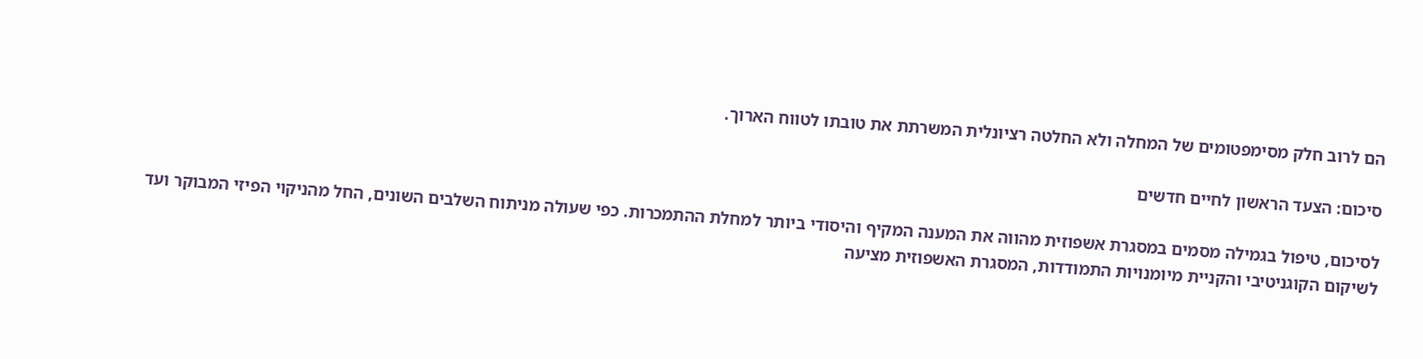הם לרוב חלק מסימפטומים של המחלה ולא החלטה רציונלית המשרתת את טובתו לטווח הארוך.

סיכום: הצעד הראשון לחיים חדשים

לסיכום, טיפול בגמילה מסמים במסגרת אשפוזית מהווה את המענה המקיף והיסודי ביותר למחלת ההתמכרות. כפי שעולה מניתוח השלבים השונים, החל מהניקוי הפיזי המבוקר ועד לשיקום הקוגניטיבי והקניית מיומנויות התמודדות, המסגרת האשפוזית מציעה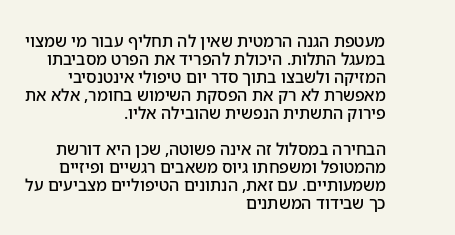מעטפת הגנה הרמטית שאין לה תחליף עבור מי שמצוי במעגל התלות. היכולת להפריד את הפרט מסביבתו המזיקה ולשבצו בתוך סדר יום טיפולי אינטנסיבי מאפשרת לא רק את הפסקת השימוש בחומר, אלא את פירוק התשתית הנפשית שהובילה אליו.

הבחירה במסלול זה אינה פשוטה, שכן היא דורשת מהמטופל ומשפחתו גיוס משאבים רגשיים ופיזיים משמעותיים. עם זאת, הנתונים הטיפוליים מצביעים על כך שבידוד המשתנים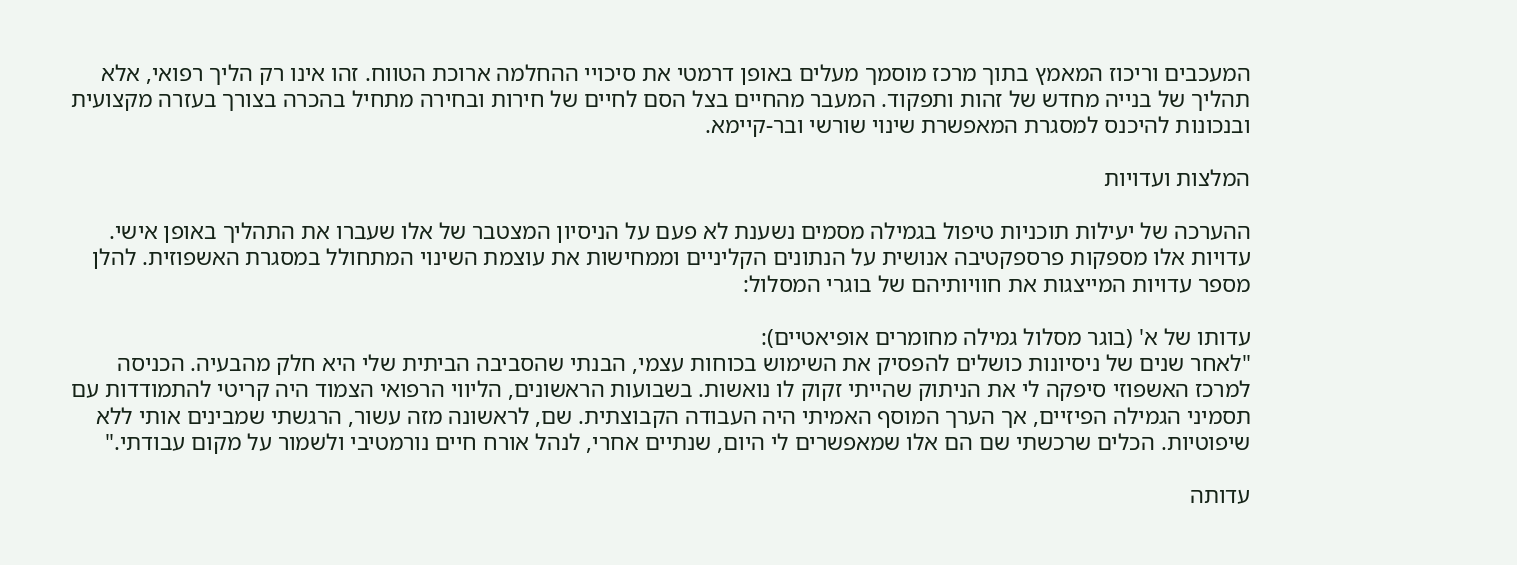המעכבים וריכוז המאמץ בתוך מרכז מוסמך מעלים באופן דרמטי את סיכויי ההחלמה ארוכת הטווח. זהו אינו רק הליך רפואי, אלא תהליך של בנייה מחדש של זהות ותפקוד. המעבר מהחיים בצל הסם לחיים של חירות ובחירה מתחיל בהכרה בצורך בעזרה מקצועית ובנכונות להיכנס למסגרת המאפשרת שינוי שורשי ובר-קיימא.

המלצות ועדויות

ההערכה של יעילות תוכניות טיפול בגמילה מסמים נשענת לא פעם על הניסיון המצטבר של אלו שעברו את התהליך באופן אישי. עדויות אלו מספקות פרספקטיבה אנושית על הנתונים הקליניים וממחישות את עוצמת השינוי המתחולל במסגרת האשפוזית. להלן מספר עדויות המייצגות את חוויותיהם של בוגרי המסלול:

עדותו של א' (בוגר מסלול גמילה מחומרים אופיאטיים):
"לאחר שנים של ניסיונות כושלים להפסיק את השימוש בכוחות עצמי, הבנתי שהסביבה הביתית שלי היא חלק מהבעיה. הכניסה למרכז האשפוזי סיפקה לי את הניתוק שהייתי זקוק לו נואשות. בשבועות הראשונים, הליווי הרפואי הצמוד היה קריטי להתמודדות עם תסמיני הגמילה הפיזיים, אך הערך המוסף האמיתי היה העבודה הקבוצתית. שם, לראשונה מזה עשור, הרגשתי שמבינים אותי ללא שיפוטיות. הכלים שרכשתי שם הם אלו שמאפשרים לי היום, שנתיים אחרי, לנהל אורח חיים נורמטיבי ולשמור על מקום עבודתי."

עדותה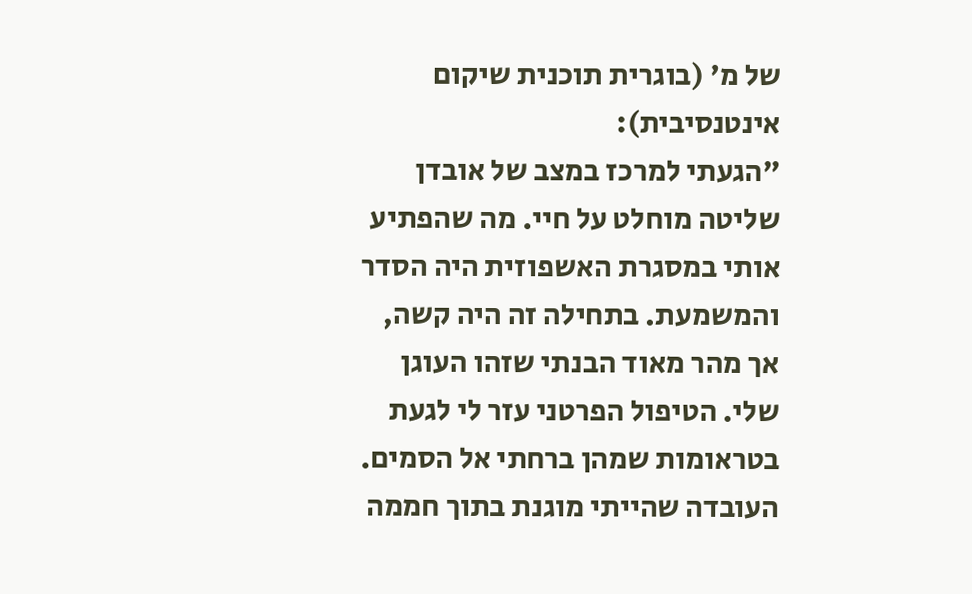של מ' (בוגרית תוכנית שיקום אינטנסיבית):
"הגעתי למרכז במצב של אובדן שליטה מוחלט על חיי. מה שהפתיע אותי במסגרת האשפוזית היה הסדר והמשמעת. בתחילה זה היה קשה, אך מהר מאוד הבנתי שזהו העוגן שלי. הטיפול הפרטני עזר לי לגעת בטראומות שמהן ברחתי אל הסמים. העובדה שהייתי מוגנת בתוך חממה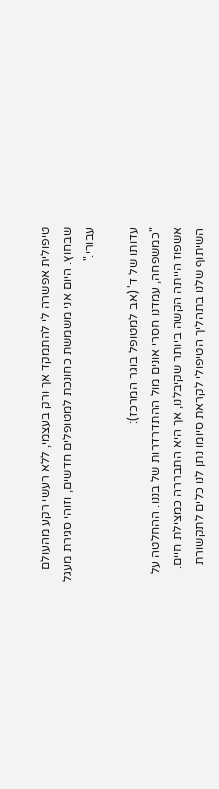טיפולית אפשרה לי להתמקד אך ורק בעצמי, ללא רעשי רקע מהעולם שבחוץ. היום אני משמשת כחונכת למטופלים חדשים, וזוהי סגירת מעגל עבורי."

עדותו של ד' (אב למטופל בוגר המרכז):
"כמשפחה, עמדנו חסרי אונים מול ההתדרדרות של בננו. ההחלטה על אשפוז הייתה הקשה ביותר שקיבלנו, אך היא התבררה כמצילת חיים. השיתוף שלנו בתהליך הטיפולי לקראת סיומו נתן לנו כלים לתקשורת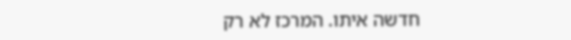חדשה איתו. המרכז לא רק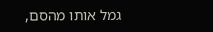גמל אותו מהסם,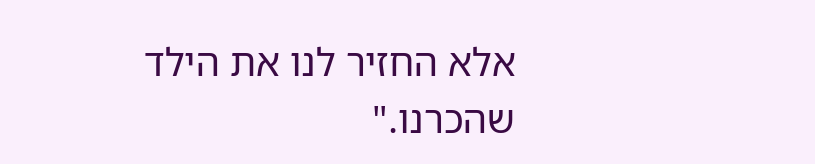אלא החזיר לנו את הילד שהכרנו."